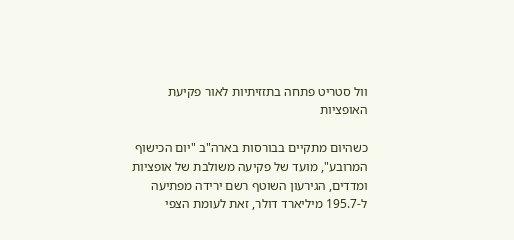וול סטריט פתחה בתזזיתיות לאור פקיעת האופציות

כשהיום מתקיים בבורסות בארה"ב "יום הכישוף המרובע", מועד של פקיעה משולבת של אופציות ומדדים, הגירעון השוטף רשם ירידה מפתיעה ל-195.7 מיליארד דולר, זאת לעומת הצפי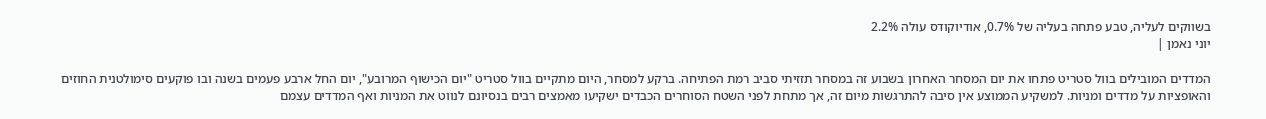בשווקים לעליה, טבע פתחה בעליה של 0.7%, אודיוקודס עולה 2.2%
יוני נאמן |

המדדים המובילים בוול סטריט פתחו את יום המסחר האחרון בשבוע זה במסחר תזזיתי סביב רמת הפתיחה. ברקע למסחר, היום מתקיים בוול סטריט "יום הכישוף המרובע", יום החל ארבע פעמים בשנה ובו פוקעים סימולטנית החוזים והאופציות על מדדים ומניות. למשקיע הממוצע אין סיבה להתרגשות מיום זה, אך מתחת לפני השטח הסוחרים הכבדים ישקיעו מאמצים רבים בנסיונם לנווט את המניות ואף המדדים עצמם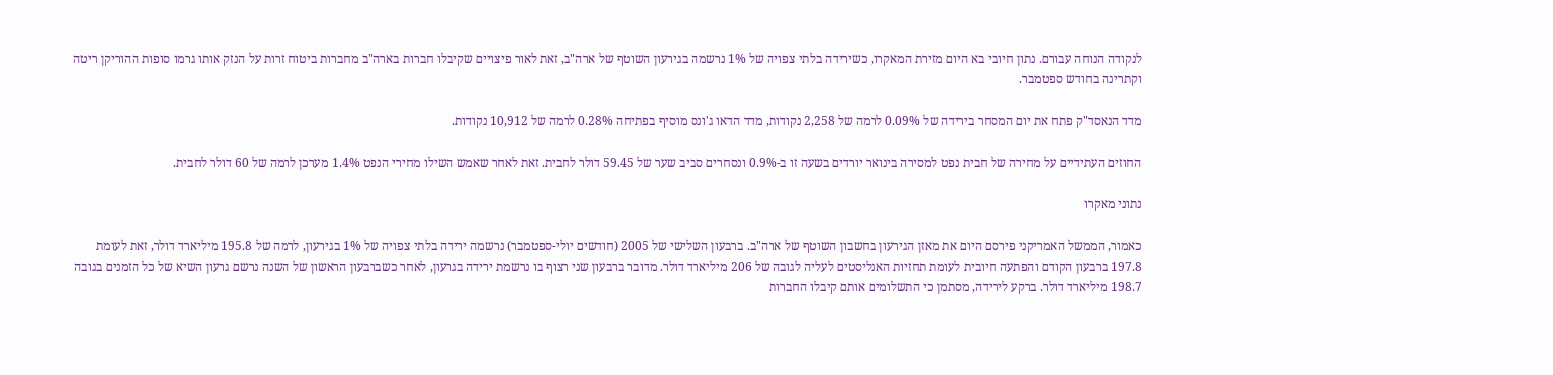לנקודה הנוחה עבורם. נתון חיובי בא היום מזירת המאקרו, כשירידה בלתי צפויה של 1% נרשמה בגירעון השוטף של ארה"ב, זאת לאור פיצויים שקיבלו חברות בארה"ב מחברות ביטוח זרות על הנזק אותו גרמו סופות ההוריקן ריטה וקתרינה בחודש ספטמבר.

מדד הנאסד"ק פתח את יום המסחר בירידה של 0.09% לרמה של 2,258 נקודות, מדד הדאו ג'ונס מוסיף בפתיחה 0.28% לרמה של 10,912 נקודות.

החוזים העתידיים על מחירה של חבית נפט למסירה בינואר יורדים בשעה זו ב-0.9% ונסחרים סביב שער של 59.45 דולר לחבית. זאת לאחר שאמש השילו מחירי הנפט 1.4% מערכן לרמה של 60 דולר לחבית.

נתוני מאקרו

כאמור, הממשל האמריקני פירסם היום את מאזן הגירעון בחשבון השוטף של ארה"ב. ברבעון השלישי של 2005 (חודשים יולי-ספטמבר) נרשמה ירידה בלתי צפויה של 1% בגירעון, לרמה של 195.8 מיליארד דולר, זאת לעומת 197.8 ברבעון הקודם והפתעה חיובית לעומת תחזיות האנליסטים לעליה לגובה של 206 מיליארד דולר. מדובר ברבעון שני רצוף בו נרשמת ירידה בגרעון, לאחר כשברבעון הראשון של השנה נרשם גרעון השיא של כל הזמנים בגובה 198.7 מיליארד דולר. ברקע לירידה, מסתמן כי התשלומים אותם קיבלו החברות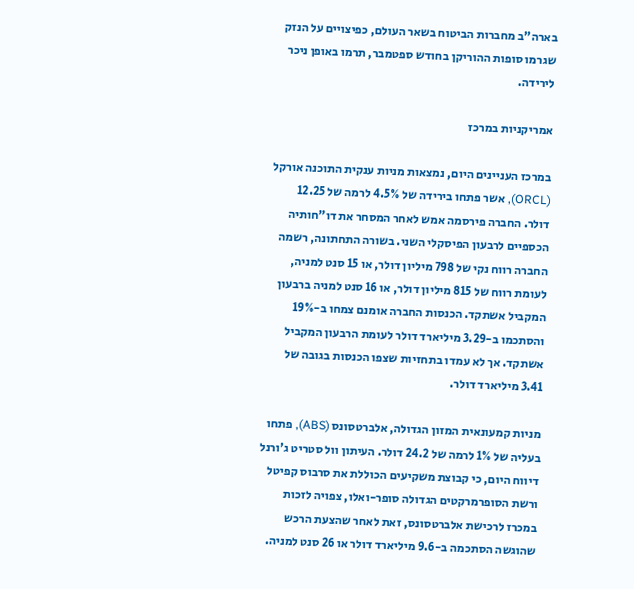בארה"ב מחברות הביטוח בשאר העולם, כפיצויים על הנזק שגרמו סופות ההוריקן בחודש ספטמבר, תרמו באופן ניכר לירידה.

אמריקניות במרכז

במרכז העניינים היום, נמצאות מניות ענקית התוכנה אורקל (ORCL), אשר פתחו בירידה של 4.5% לרמה של 12.25 דולר. החברה פירסמה אמש לאחר המסחר את דו"חותיה הכספיים לרבעון הפיסקלי השני. בשורה התחתונה, רשמה החברה רווח נקי של 798 מיליון דולר, או 15 סנט למניה, לעומת רווח של 815 מיליון דולר, או 16 סנט למניה ברבעון המקביל אשתקד. הכנסות החברה אומנם צמחו ב-19% והסתכמו ב-3.29 מיליארד דולר לעומת הרבעון המקביל אשתקד. אך לא עמדו בתחזיות שצפו הכנסות בגובה של 3.41 מיליארד דולר.

מניות קמעונאית המזון הגדולה, אלברטסונס (ABS), פתחו בעליה של 1% לרמה של 24.2 דולר. העיתון וול סטריט ג'ורנל דיווח היום, כי קבוצת משקיעים הכוללת את סרבוס קפיטל ורשת הסופרמרקטים הגדולה סופר-ואלו, צפויה לזכות במכרז לרכישת אלברטסונס, זאת לאחר שהצעת הרכש שהוגשה הסתכמה ב-9.6 מיליארד דולר או 26 סנט למניה.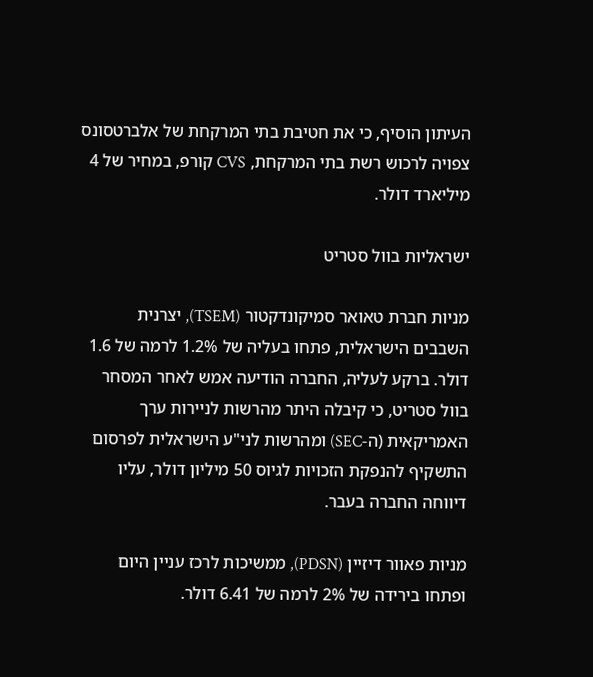העיתון הוסיף, כי את חטיבת בתי המרקחת של אלברטסונס צפויה לרכוש רשת בתי המרקחת, CVS קורפ, במחיר של 4 מיליארד דולר.

ישראליות בוול סטריט

מניות חברת טאואר סמיקונדקטור (TSEM), יצרנית השבבים הישראלית, פתחו בעליה של 1.2% לרמה של 1.6 דולר. ברקע לעליה, החברה הודיעה אמש לאחר המסחר בוול סטריט, כי קיבלה היתר מהרשות לניירות ערך האמריקאית (ה-SEC) ומהרשות לני"ע הישראלית לפרסום התשקיף להנפקת הזכויות לגיוס 50 מיליון דולר, עליו דיווחה החברה בעבר.

מניות פאוור דיזיין (PDSN), ממשיכות לרכז עניין היום ופתחו בירידה של 2% לרמה של 6.41 דולר.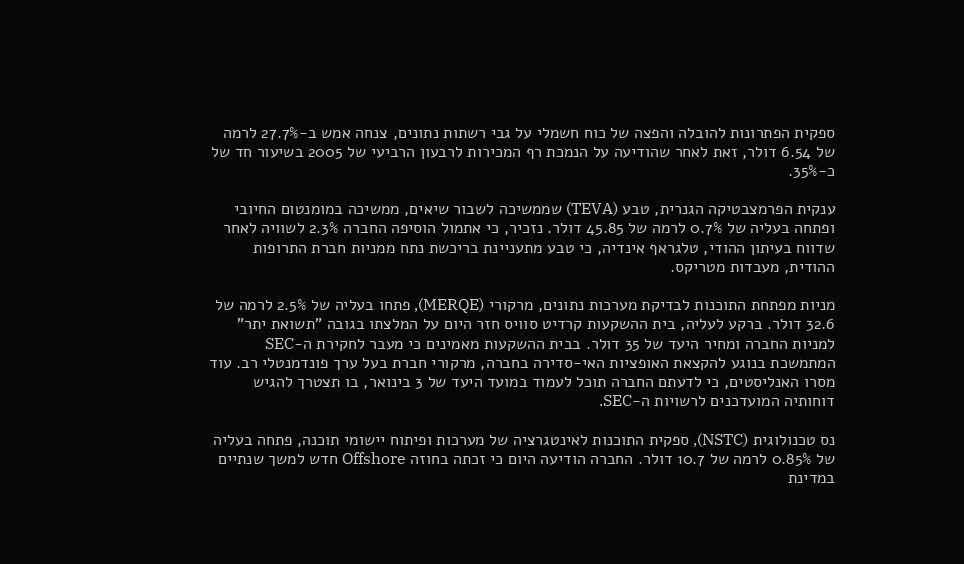ספקית הפתרונות להובלה והפצה של כוח חשמלי על גבי רשתות נתונים, צנחה אמש ב-27.7% לרמה של 6.54 דולר, זאת לאחר שהודיעה על הנמכת רף המכירות לרבעון הרביעי של 2005 בשיעור חד של כ-35%.

ענקית הפרמצבטיקה הגנרית, טבע (TEVA) שממשיכה לשבור שיאים, ממשיכה במומנטום החיובי ופתחה בעליה של 0.7% לרמה של 45.85 דולר. נזכיר, כי אתמול הוסיפה החברה 2.3% לשוויה לאחר שדווח בעיתון ההודי, טלגראף אינדיה, כי טבע מתעניינת בריכשת נתח ממניות חברת התרופות ההודית, מעבדות מטריקס.

מניות מפתחת התוכנות לבדיקת מערכות נתונים, מרקורי (MERQE), פתחו בעליה של 2.5% לרמה של 32.6 דולר. ברקע לעליה, בית ההשקעות קרדיט סוויס חזר היום על המלצתו בגובה "תשואת יתר" למניות החברה ומחיר היעד של 35 דולר. בבית ההשקעות מאמינים כי מעבר לחקירת ה-SEC המתמשכת בנוגע להקצאת האופציות האי-סדירה בחברה, מרקורי חברת בעל ערך פונדמנטלי רב. עוד מסרו האנליסטים, כי לדעתם החברה תוכל לעמוד במועד היעד של 3 בינואר, בו תצטרך להגיש דוחותיה המועדכנים לרשויות ה-SEC.

נס טכנולוגית (NSTC), ספקית התוכנות לאינטגרציה של מערכות ופיתוח יישומי תוכנה, פתחה בעליה של 0.85% לרמה של 10.7 דולר. החברה הודיעה היום כי זכתה בחוזה Offshore חדש למשך שנתיים במדינת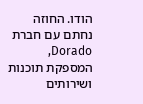הודו. החוזה נחתם עם חברת Dorado, המספקת תוכנות ושירותים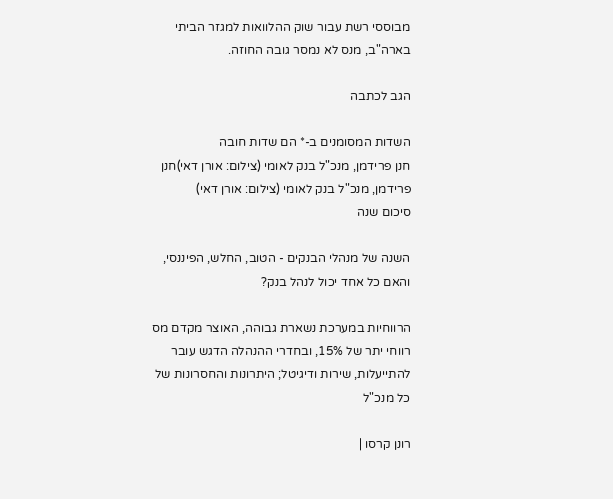מבוססי רשת עבור שוק ההלוואות למגזר הביתי בארה"ב, מנס לא נמסר גובה החוזה.

הגב לכתבה

השדות המסומנים ב-* הם שדות חובה
חנן פרידמן, מנכ"ל בנק לאומי (צילום: אורן דאי)חנן פרידמן, מנכ"ל בנק לאומי (צילום: אורן דאי)
סיכום שנה

השנה של מנהלי הבנקים - הטוב, החלש, הפיננסי, והאם כל אחד יכול לנהל בנק?

הרווחיות במערכת נשארת גבוהה, האוצר מקדם מס רווחי יתר של 15%, ובחדרי ההנהלה הדגש עובר להתייעלות, שירות ודיגיטל; היתרונות והחסרונות של כל מנכ"ל

רונן קרסו |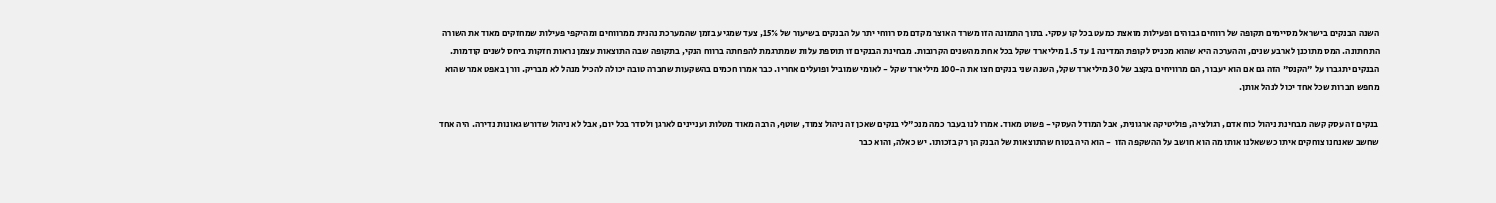השנה הבנקים בישראל מסיימים תקופה של רווחים גבוהים ופעילות מואצת כמעט בכל קו עסקי. בתוך התמונה הזו משרד האוצר מקדם מס רווחי יתר על הבנקים בשיעור של 15%, צעד שמגיע בזמן שהמערכת נהנית ממרווחים ומהיקפי פעילות שמחזקים מאוד את השורה התחתונה. המס מתוכנן לארבע שנים, וההערכה היא שהוא מכניס לקופת המדינה 1 עד 1.5 מיליארד שקל בכל אחת מהשנים הקרובות. מבחינת הבנקים זו תוספת עלות שמתרגמת להפחתה ברווח הנקי, בתקופה שבה התוצאות עצמן נראות חזקות ביחס לשנים קודמות. הבנקים יתגברו על "הקנס" הזה גם אם הוא יעבור, הם מרוויחים בקצב של 30 מיליארד שקל, השנה שני בנקים חצו את ה-100 מיליארד שקל - לאומי שמוביל ופועלים אחריו. כבר אמרו חכמים בהשקעות שחברה טובה יכולה להכיל מנהל לא מבריק. וורן באפט אמר שהוא מחפש חברות שכל אחד יכול לנהל אותן.

 בנקים זה עסק קשה מבחינת ניהול כוח אדם, רגולציה, פוליטיקה ארגונית, אבל המודל העסקי - פשוט מאוד. אמרו לנו בעבר כמה מנכ"לי בנקים שאכן זה ניהול צמוד, שוטף, הרבה מאוד מטלות ועניינים לארגן ולסדר בכל יום, אבל לא ניהול שדורש גאונות נדירה. היה אחד שחשב שאנחנו צוחקים איתו כששאלנו אותו מה הוא חושב על ההשקפה הזו  - הוא היה בטוח שהתוצאות של הבנק הן רק בזכותו. יש כאלה, והוא כבר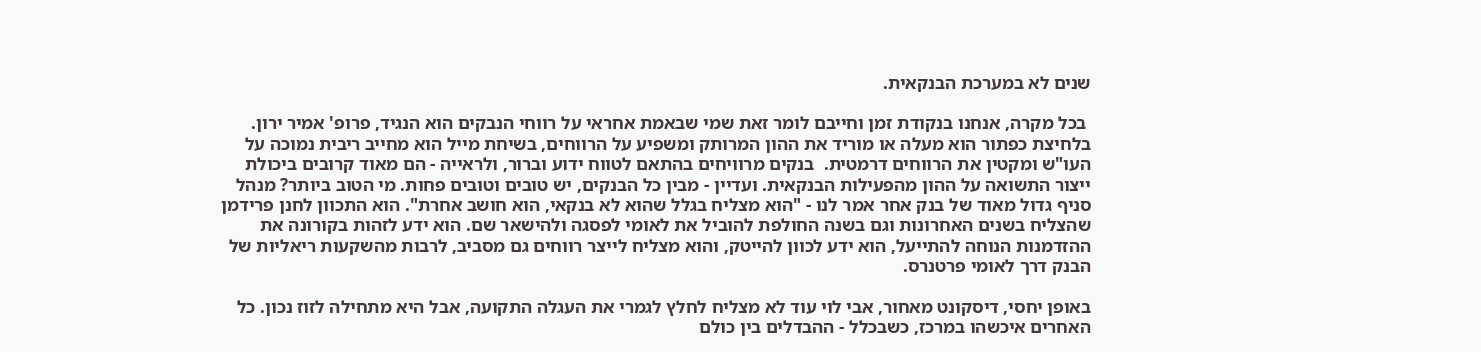שנים לא במערכת הבנקאית.

 בכל מקרה, אנחנו בנקודת זמן וחייבם לומר זאת שמי שבאמת אחראי על רווחי הנבקים הוא הנגיד, פרופ' אמיר ירון. בלחיצת כפתור הוא מעלה או מוריד את ההון המרותק ומשפיע על הרווחים, בשיחת מייל הוא מחייב ריבית נמוכה על העו"ש ומקטין את הרווחים דרמטית.  בנקים מרוויחים בהתאם לטווח ידוע וברור, ולראייה - הם מאוד קרובים ביכולת ייצור התשואה על ההון מהפעילות הבנקאית. ועדיין - מבין כל הבנקים, יש טובים וטובים פחות. מי הטוב ביותר? מנהל סניף גדול מאוד של בנק אחר אמר לנו - "הוא מצליח בגלל שהוא לא בנקאי, הוא חושב אחרת". הוא התכוון לחנן פרידמן שהצליח בשנים האחרונות וגם בשנה החולפת להוביל את לאומי לפסגה ולהישאר שם. הוא ידע לזהות בקורונה את ההזדמנות הנוחה להתייעל, הוא ידע לכוון להייטק, והוא מצליח לייצר רווחים גם מסביב, לרבות מהשקעות ריאליות של הבנק דרך לאומי פרטנרס.

באופן יחסי, דיסקונט מאחור, אבי לוי עוד לא מצליח לחלץ לגמרי את העגלה התקועה, אבל היא מתחילה לזוז נכון. כל האחרים איכשהו במרכז, כשבכלל - ההבדלים בין כולם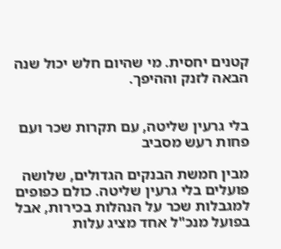קטנים יחסית. מי שהיום חלש יכול שנה הבאה לזנק וההיפך.


בלי גרעין שליטה, עם תקרות שכר ועם פחות רעש מסביב

מבין חמשת הבנקים הגדולים, שלושה פועלים בלי גרעין שליטה. כולם כפופים למגבלות שכר על הנהלות בכירות, אבל בפועל מנכ"ל אחד מציג עלות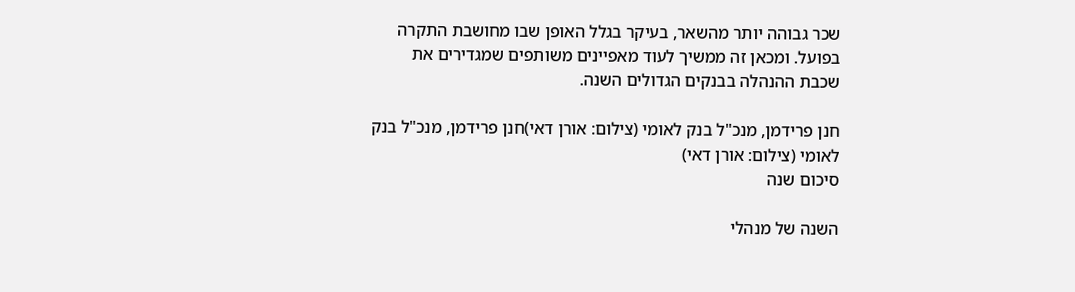שכר גבוהה יותר מהשאר, בעיקר בגלל האופן שבו מחושבת התקרה בפועל. ומכאן זה ממשיך לעוד מאפיינים משותפים שמגדירים את שכבת ההנהלה בבנקים הגדולים השנה.

חנן פרידמן, מנכ"ל בנק לאומי (צילום: אורן דאי)חנן פרידמן, מנכ"ל בנק לאומי (צילום: אורן דאי)
סיכום שנה

השנה של מנהלי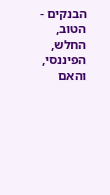הבנקים - הטוב, החלש, הפיננסי, והאם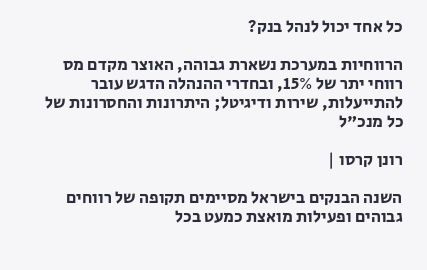כל אחד יכול לנהל בנק?

הרווחיות במערכת נשארת גבוהה, האוצר מקדם מס רווחי יתר של 15%, ובחדרי ההנהלה הדגש עובר להתייעלות, שירות ודיגיטל; היתרונות והחסרונות של כל מנכ"ל

רונן קרסו |

השנה הבנקים בישראל מסיימים תקופה של רווחים גבוהים ופעילות מואצת כמעט בכל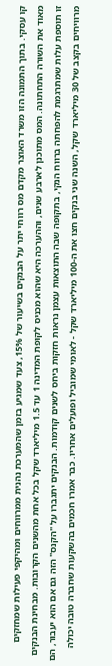קו עסקי. בתוך התמונה הזו משרד האוצר מקדם מס רווחי יתר על הבנקים בשיעור של 15%, צעד שמגיע בזמן שהמערכת נהנית ממרווחים ומהיקפי פעילות שמחזקים מאוד את השורה התחתונה. המס מתוכנן לארבע שנים, וההערכה היא שהוא מכניס לקופת המדינה 1 עד 1.5 מיליארד שקל בכל אחת מהשנים הקרובות. מבחינת הבנקים זו תוספת עלות שמתרגמת להפחתה ברווח הנקי, בתקופה שבה התוצאות עצמן נראות חזקות ביחס לשנים קודמות. הבנקים יתגברו על "הקנס" הזה גם אם הוא יעבור, הם מרוויחים בקצב של 30 מיליארד שקל, השנה שני בנקים חצו את ה-100 מיליארד שקל - לאומי שמוביל ופועלים אחריו. כבר אמרו חכמים בהשקעות שחברה טובה יכולה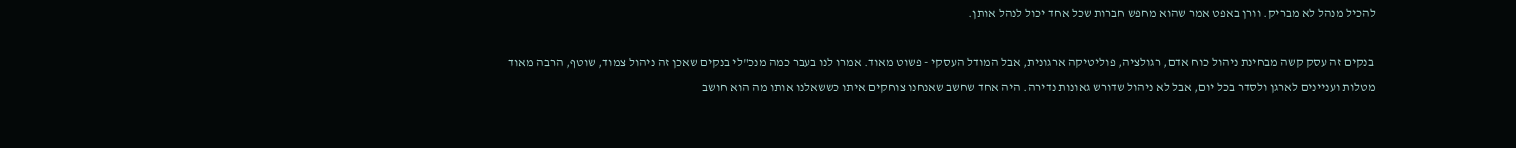להכיל מנהל לא מבריק. וורן באפט אמר שהוא מחפש חברות שכל אחד יכול לנהל אותן.

 בנקים זה עסק קשה מבחינת ניהול כוח אדם, רגולציה, פוליטיקה ארגונית, אבל המודל העסקי - פשוט מאוד. אמרו לנו בעבר כמה מנכ"לי בנקים שאכן זה ניהול צמוד, שוטף, הרבה מאוד מטלות ועניינים לארגן ולסדר בכל יום, אבל לא ניהול שדורש גאונות נדירה. היה אחד שחשב שאנחנו צוחקים איתו כששאלנו אותו מה הוא חושב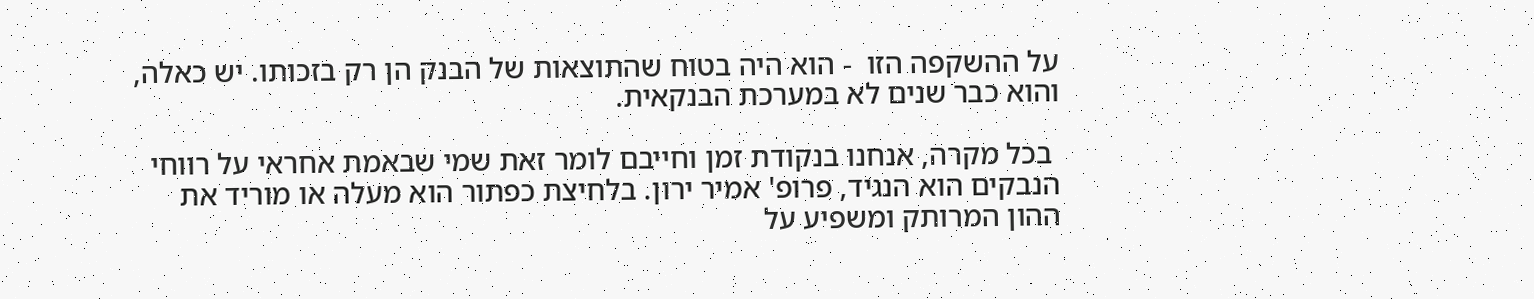על ההשקפה הזו  - הוא היה בטוח שהתוצאות של הבנק הן רק בזכותו. יש כאלה, והוא כבר שנים לא במערכת הבנקאית.

 בכל מקרה, אנחנו בנקודת זמן וחייבם לומר זאת שמי שבאמת אחראי על רווחי הנבקים הוא הנגיד, פרופ' אמיר ירון. בלחיצת כפתור הוא מעלה או מוריד את ההון המרותק ומשפיע על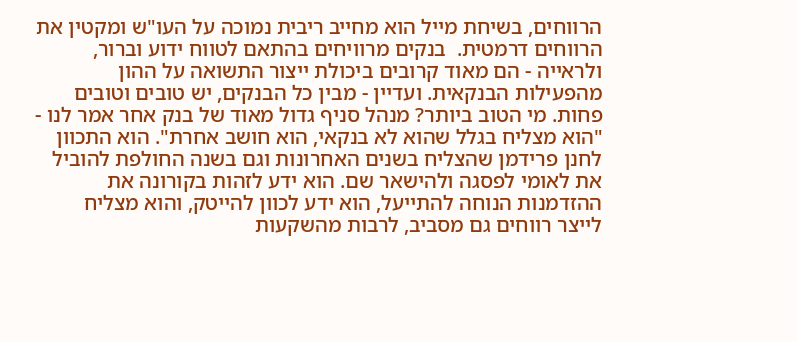הרווחים, בשיחת מייל הוא מחייב ריבית נמוכה על העו"ש ומקטין את הרווחים דרמטית.  בנקים מרוויחים בהתאם לטווח ידוע וברור, ולראייה - הם מאוד קרובים ביכולת ייצור התשואה על ההון מהפעילות הבנקאית. ועדיין - מבין כל הבנקים, יש טובים וטובים פחות. מי הטוב ביותר? מנהל סניף גדול מאוד של בנק אחר אמר לנו - "הוא מצליח בגלל שהוא לא בנקאי, הוא חושב אחרת". הוא התכוון לחנן פרידמן שהצליח בשנים האחרונות וגם בשנה החולפת להוביל את לאומי לפסגה ולהישאר שם. הוא ידע לזהות בקורונה את ההזדמנות הנוחה להתייעל, הוא ידע לכוון להייטק, והוא מצליח לייצר רווחים גם מסביב, לרבות מהשקעות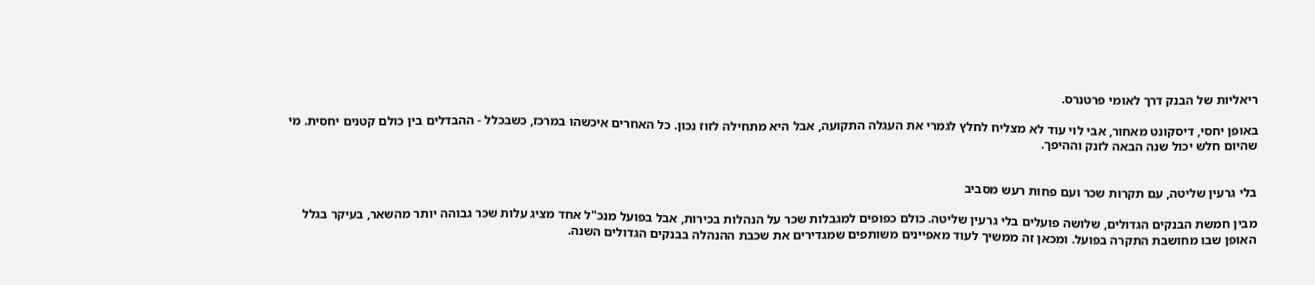ריאליות של הבנק דרך לאומי פרטנרס.

באופן יחסי, דיסקונט מאחור, אבי לוי עוד לא מצליח לחלץ לגמרי את העגלה התקועה, אבל היא מתחילה לזוז נכון. כל האחרים איכשהו במרכז, כשבכלל - ההבדלים בין כולם קטנים יחסית. מי שהיום חלש יכול שנה הבאה לזנק וההיפך.


בלי גרעין שליטה, עם תקרות שכר ועם פחות רעש מסביב

מבין חמשת הבנקים הגדולים, שלושה פועלים בלי גרעין שליטה. כולם כפופים למגבלות שכר על הנהלות בכירות, אבל בפועל מנכ"ל אחד מציג עלות שכר גבוהה יותר מהשאר, בעיקר בגלל האופן שבו מחושבת התקרה בפועל. ומכאן זה ממשיך לעוד מאפיינים משותפים שמגדירים את שכבת ההנהלה בבנקים הגדולים השנה.